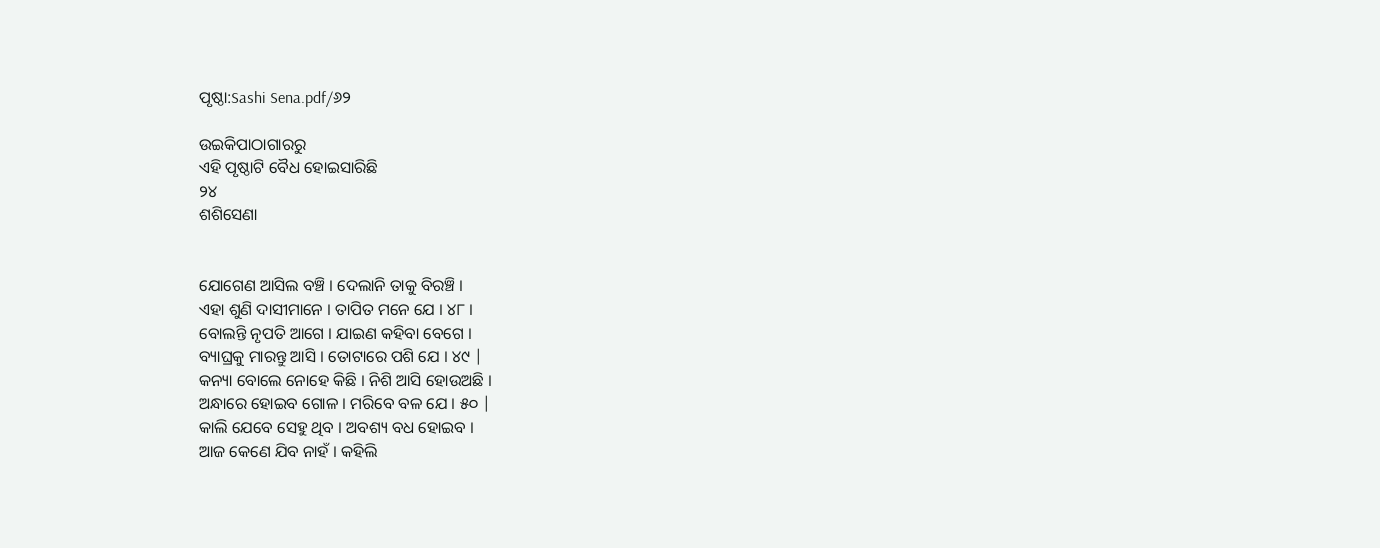ପୃଷ୍ଠା:Sashi Sena.pdf/୬୨

ଉଇକିପାଠାଗାର‌ରୁ
ଏହି ପୃଷ୍ଠାଟି ବୈଧ ହୋଇସାରିଛି
୨୪
ଶଶିସେଣା


ଯୋଗେଣ ଆସିଲ ବଞ୍ଚି । ଦେଲାନି ତାକୁ ବିରଞ୍ଚି ।
ଏହା ଶୁଣି ଦାସୀମାନେ । ତାପିତ ମନେ ଯେ । ୪୮ ।
ବୋଲନ୍ତି ନୃପତି ଆଗେ । ଯାଇଣ କହିବା ବେଗେ ।
ବ୍ୟାଘ୍ରକୁ ମାରନ୍ତୁ ଆସି । ତୋଟାରେ ପଶି ଯେ । ୪୯ |
କନ୍ୟା ବୋଲେ ନୋହେ କିଛି । ନିଶି ଆସି ହୋଉଅଛି ।
ଅନ୍ଧାରେ ହୋଇବ ଗୋଳ । ମରିବେ ବଳ ଯେ । ୫୦ |
କାଲି ଯେବେ ସେହୁ ଥିବ । ଅବଶ୍ୟ ବଧ ହୋଇବ ।
ଆଜ କେଣେ ଯିବ ନାହଁ । କ‌ହିଲି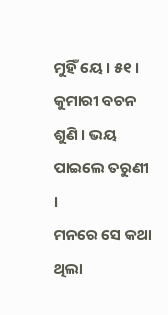ମୁହିଁ ୟେ । ୫୧ ।
କୁମାରୀ ବଚନ ଶୁଣି । ଭୟ ପାଇଲେ ତରୁଣୀ ।
ମନରେ ସେ କଥା ଥିଲା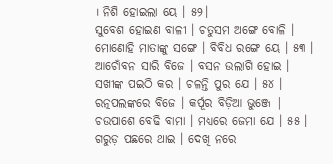। ନିଶି ହୋଇଲା ୟେ । ୫୨।
ସୁବେଶ ହୋଇଣ ବାଳୀ । ଚତୁସମ ଅଙ୍ଗେ ବୋଳି ।
ମୋଣୋହି ମାତାଙ୍କୁ ସଙ୍ଗେ । ବିବିଧ ରଙ୍ଗେ ୟେ । ୫୩ ।
ଆଚୋଁବନ ସାରି ବିଜେ । ବସନ ଉଲାଗି ହୋଇ ।
ସ‌ଖୀଙ୍କ ପଇଠି କର । ଚଳନ୍ତି ପୁର ଯେ । ୫୪ ।
ରତ୍ନପଲଙ୍କରେ ବିଜେ । କର୍ପୂର ବିଡ଼ିଆ ଭୁଞ୍ଜେ |
ଚଉପାଶେ ବେଢି ବାମା । ମଧ୍ୟରେ ଜେମା ଯେ । ୫୫ ।
ଗରୁଡ଼ ପଛରେ ଥାଇ । ଦେଖି ନରେ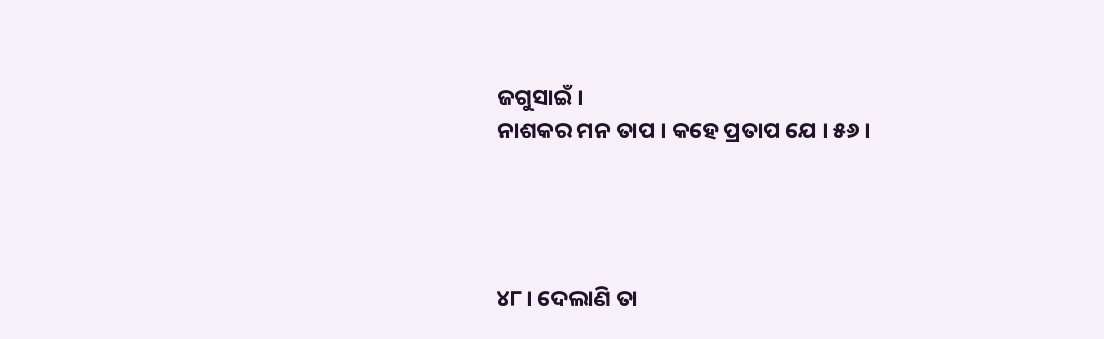ଜଗୁସାଇଁ ।
ନାଶକର ମନ ତାପ । କହେ ପ୍ରତାପ ଯେ । ୫୬ ।




୪୮। ଦେଲାଣି ତା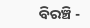ବିରଞ୍ଚି -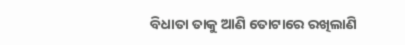ବିଧାତା ତାକୁ ଆଣି ତୋଟାରେ ରଖିଲାଣି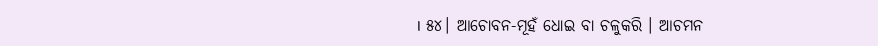। ୫୪। ଆଚୋବନ-ମୂହଁ ଧୋଇ ବା ଚଳୁକରି । ଆଚମନ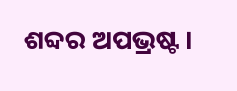ଶବ୍ଦର ଅପଭ୍ରଷ୍ଟ ।